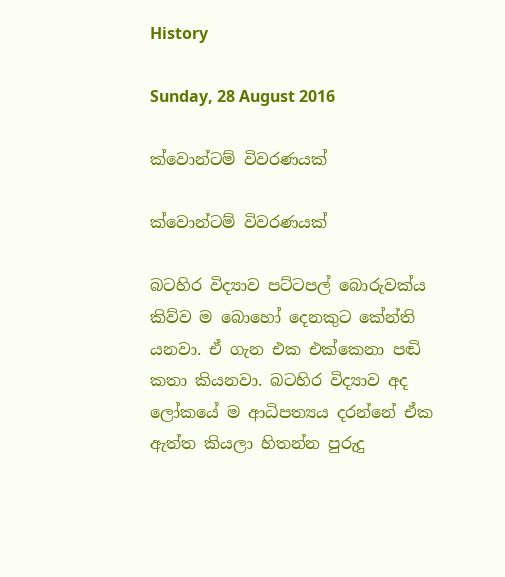History

Sunday, 28 August 2016

ක්වොන්ටම් විවරණයක්

ක්වොන්ටම් විවරණයක්

බටහිර විද්‍යාව පට්ටපල් බොරුවක්ය කිව්ව ම බොහෝ දෙනකුට කේන්ති යනවා. ඒ ගැන එක එක්කෙනා පඬි කතා කියනවා. බටහිර විද්‍යාව අද ලෝකයේ ම ආධිපත්‍යය දරන්නේ ඒක ඇත්ත කියලා හිතන්න පුරුදු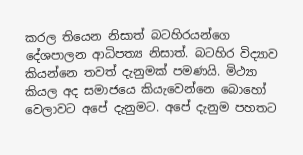කරල තියෙන නිසාත් බටහිරයන්ගෙ දේශපාලන ආධිපත්‍ය නිසාත්. බටහිර විද්‍යාව කියන්නෙ තවත් දැනුමක් පමණයි. මිථ්‍යා කියල අද සමාජයෙ කියැවෙන්නෙ බොහෝ වෙලාවට අපේ දැනුමට. අපේ දැනුම පහතට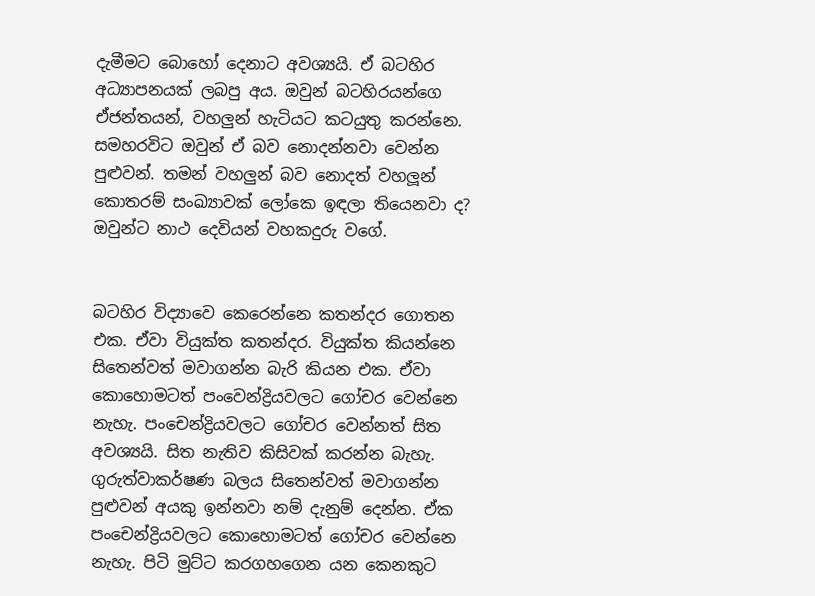දැමීමට බොහෝ දෙනාට අවශ්‍යයි. ඒ බටහිර අධ්‍යාපනයක් ලබපු අය. ඔවුන් බටහිරයන්ගෙ ඒජන්තයන්, වහලුන් හැටියට කටයුතු කරන්නෙ. සමහරවිට ඔවුන් ඒ බව නොදන්නවා වෙන්න පුළුවන්. තමන් වහලුන් බව නොදත් වහලූන් කොතරම් සංඛ්‍යාවක් ලෝකෙ ඉඳලා තියෙනවා ද? ඔවුන්ට නාථ දෙවියන් වහකදුරු වගේ.


බටහිර විද්‍යාවෙ කෙරෙන්නෙ කතන්දර ගොතන එක. ඒවා වියුක්ත කතන්දර. වියුක්ත කියන්නෙ සිතෙන්වත් මවාගන්න බැරි කියන එක. ඒවා කොහොමටත් පංවෙන්ද්‍රියවලට ගෝචර වෙන්නෙ නැහැ. පංචෙන්ද්‍රියවලට ගෝචර වෙන්නත් සිත අවශ්‍යයි. සිත නැතිව කිසිවක් කරන්න බැහැ. ගුරුත්වාකර්ෂණ බලය සිතෙන්වත් මවාගන්න පුළුවන් අයකු ඉන්නවා නම් දැනුම් දෙන්න. ඒක පංචෙන්ද්‍රියවලට කොහොමටත් ගෝචර වෙන්නෙ නැහැ. පිටි මුට්ට කරගහගෙන යන කෙනකුට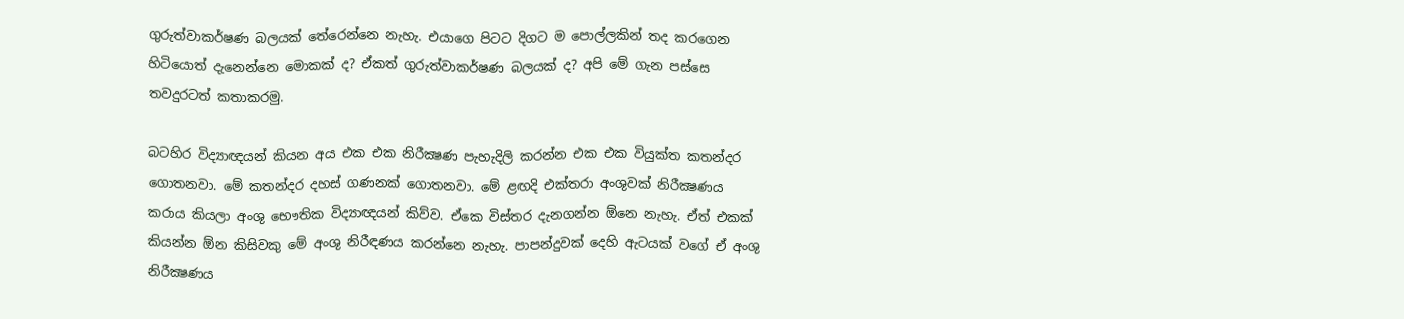ගුරුත්වාකර්ෂණ බලයක් තේරෙන්නෙ නැහැ. එයාගෙ පිටට දිගට ම පොල්ලකින් තද කරගෙන හිටියොත් දැනෙන්නෙ මොකක් ද? ඒකත් ගුරුත්වාකර්ෂණ බලයක් ද? අපි මේ ගැන පස්සෙ තවදුරටත් කතාකරමු.

බටහිර විද්‍යාඥයන් කියන අය එක එක නිරීක්‍ෂණ පැහැදිලි කරන්න එක එක වියුක්ත කතන්දර ගොතනවා. මේ කතන්දර දහස් ගණනක් ගොතනවා. මේ ළඟදි එක්තරා අංශුවක් නිරීක්‍ෂණය කරාය කියලා අංශු භෞතික විද්‍යාඥයන් කිව්ව. ඒකෙ විස්තර දැනගන්න ඕනෙ නැහැ. ඒත් එකක් කියන්න ඕන කිසිවකු මේ අංශු නිරීඳණය කරන්නෙ නැහැ. පාපන්දුවක් දෙහි ඇටයක් වගේ ඒ අංශු නිරීක්‍ෂණය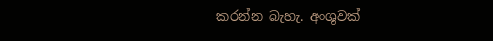කරන්න බැහැ. අංශුවක්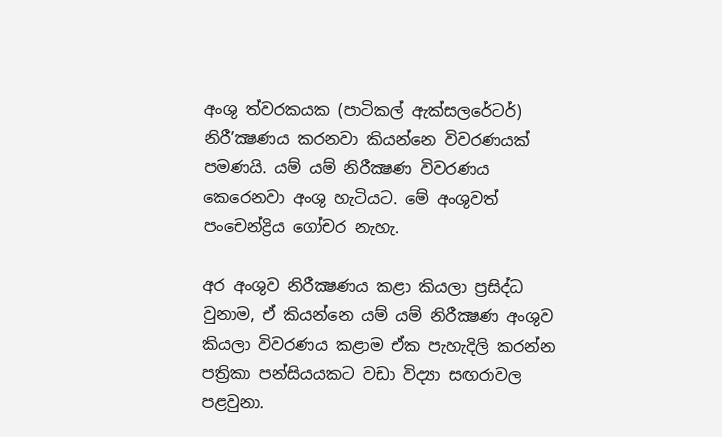අංශු ත්වරකයක (පාටිකල් ඇක්සලරේටර්) නිරී’ක්‍ෂණය කරනවා කියන්නෙ විවරණයක් පමණයි. යම් යම් නිරීක්‍ෂණ විවරණය කෙරෙනවා අංශු හැටියට. මේ අංශුවත් පංචෙන්ද්‍රිය ගෝචර නැහැ.

අර අංශුව නිරීක්‍ෂණය කළා කියලා ප්‍රසිද්ධ වුනාම, ඒ කියන්නෙ යම් යම් නිරීක්‍ෂණ අංශුව කියලා විවරණය කළාම ඒක පැහැදිලි කරන්න පත්‍රිකා පන්සියයකට වඩා විද්‍යා සඟරාවල පළවුනා.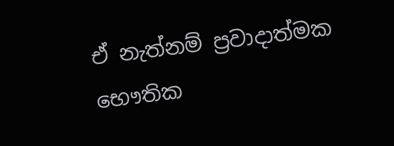ඒ නැත්නම් ප්‍රවාදාත්මක භෞතික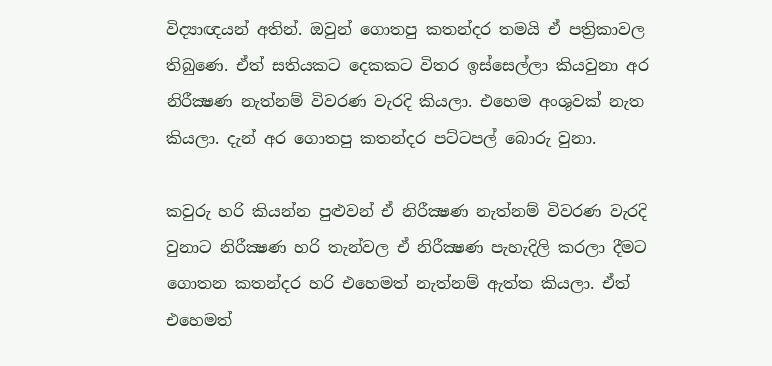විද්‍යාඥයන් අතින්. ඔවුන් ගොතපු කතන්දර තමයි ඒ පත්‍රිකාවල තිබුණෙ. ඒත් සතියකට දෙකකට විතර ඉස්සෙල්ලා කියවුනා අර නිරීක්‍ෂණ නැත්නම් විවරණ වැරදි කියලා. එහෙම අංශුවක් නැත කියලා. දැන් අර ගොතපු කතන්දර පට්ටපල් බොරු වුනා.

කවුරු හරි කියන්න පුළුවන් ඒ නිරීක්‍ෂණ නැත්නම් විවරණ වැරදි වුනාට නිරීක්‍ෂණ හරි තැන්වල ඒ නිරීක්‍ෂණ පැහැදිලි කරලා දීමට ගොතන කතන්දර හරි එහෙමත් නැත්නම් ඇත්ත කියලා. ඒත් එහෙමත්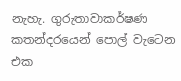නැහැ. ගුරුතාවාකර්ෂණ කතන්දරයෙන් පොල් වැටෙන එක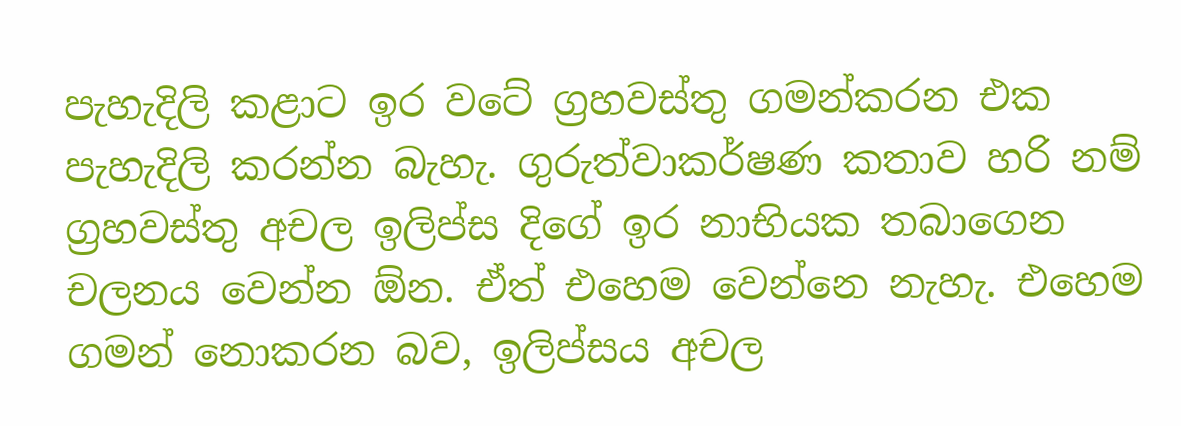පැහැදිලි කළාට ඉර වටේ ග්‍රහවස්තු ගමන්කරන එක පැහැදිලි කරන්න බැහැ. ගුරුත්වාකර්ෂණ කතාව හරි නම් ග්‍රහවස්තු අචල ඉලිප්ස දිගේ ඉර නාභියක තබාගෙන චලනය වෙන්න ඕන. ඒත් එහෙම වෙන්නෙ නැහැ‍. එහෙම ගමන් නොකරන බව, ඉලිප්සය අචල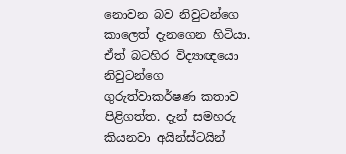නොවන බව නිවුටන්ගෙ කාලෙත් දැනගෙන හිටියා. ඒත් බටහිර විද්‍යාඥයො නිවුටන්ගෙ ගුරුත්වාකර්ෂණ කතාව පිළිගත්ත. දැන් සමහරු කියනවා අයින්ස්ටයින්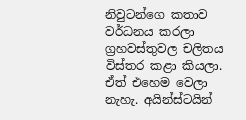නිවුටන්ගෙ කතාව වර්ධනය කරලා ග්‍රහවස්තුවල චලිතය විස්තර කළා කියලා. ඒත් එහෙම වෙලා නැහැ. අයින්ස්ටයින්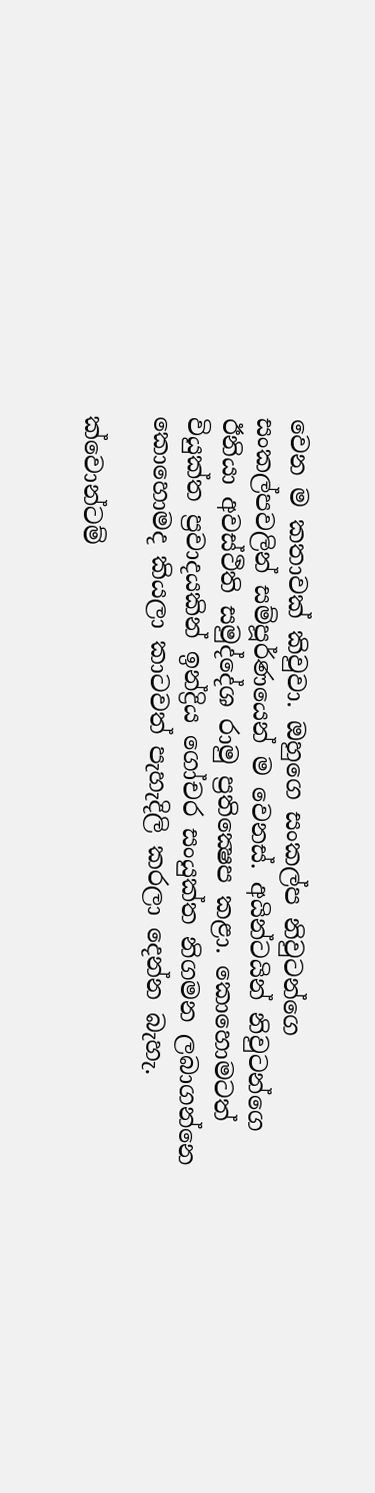වෙන ම කතාවක් කිවුවා. ඔහුගෙ සංකල්ප නිවුටන්ගෙ සංකල්පවලින් සම්පූර්ණයෙන් ම වෙනස්. අයින්ටයින් නිවුටන්ගෙ ඊනියා අවස්ථිති සමුද්දේශ රාමු ප්‍රතික්‍ෂෙප කළා. කොහොමටත් වියුක්ත ප්‍රවාදයකින් ඉන්ද්‍රිය ගෝචර සංයුක්ත නිගමන ලබාගන්නෙ කොහොමද කියලා කාටවත් පැහැදිලි කරලා දෙන්න බැහැ.

ක්වොන්ටම්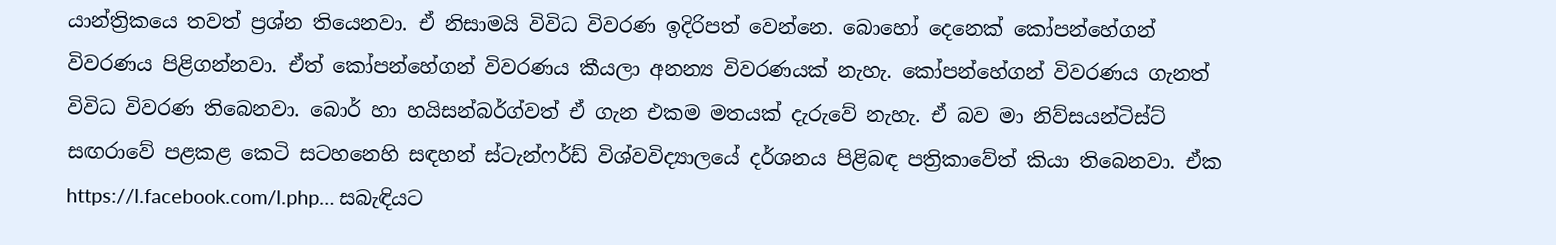යාන්ත්‍රිකයෙ තවත් ප්‍රශ්න තියෙනවා. ඒ නිසාමයි විවිධ විවරණ ඉදිරිපත් වෙන්නෙ. බොහෝ දෙනෙක් කෝපන්හේගන් විවරණය පිළිගන්නවා. ඒත් කෝපන්හේගන් විවරණය කීයලා අනන්‍ය විවරණයක් නැහැ. කෝපන්හේගන් විවරණය ගැනත් විවිධ විවරණ තිබෙනවා. බොර් හා හයිසන්බර්ග්වත් ඒ ගැන එකම මතයක් දැරුවේ නැහැ. ඒ බව මා නිව්සයන්ටිස්ට් සඟරාවේ පළකළ කෙටි සටහනෙහි සඳහන් ස්ටැන්ෆර්ඩ් විශ්වවිද්‍යාලයේ දර්ශනය පිළිබඳ පත්‍රිකාවේත් කියා තිබෙනවා. ඒක https://l.facebook.com/l.php… සබැඳියට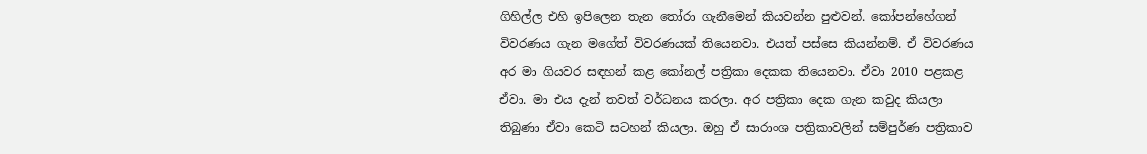ගිහිල්ල එහි ඉපිලෙන තැන තෝරා ගැනීමෙන් කියවන්න පුළුවන්. කෝපන්හේගන් විවරණය ගැන මගේත් විවරණයක් තියෙනවා. එයත් පස්සෙ කියන්නම්. ඒ විවරණය අර මා ගියවර සඳහන් කළ කෝනල් පත්‍රිකා දෙකක තියෙනවා. ඒවා 2010 පළකළ ඒවා. මා එය දැන් තවත් වර්ධනය කරලා. අර පත්‍රිකා දෙක ගැන කවුද කියලා තිබුණා ඒවා කෙටි සටහන් කියලා. ඔහු ඒ සාරාංශ පත්‍රිකාවලින් සම්පුර්ණ පත්‍රිකාව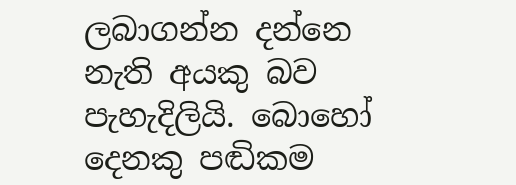ලබාගන්න දන්නෙ නැති අයකු බව පැහැදිලියි. බොහෝ දෙනකු පඬිකම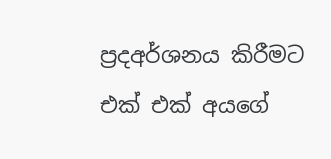ප්‍රදඅර්ශනය කිරීමට එක් එක් අයගේ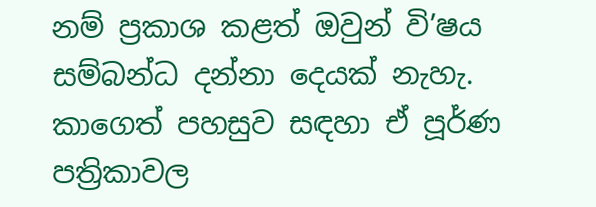නම් ප්‍රකාශ කළත් ඔවුන් වි’ෂය සම්බන්ධ දන්නා දෙයක් නැහැ. කාගෙත් පහසුව සඳහා ඒ පූර්ණ පත්‍රිකාවල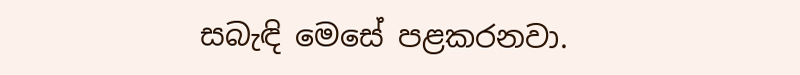සබැඳි මෙසේ පළකරනවා.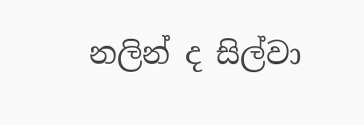නලින් ද සිල්වා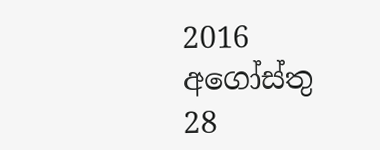2016 අගෝස්තු 28